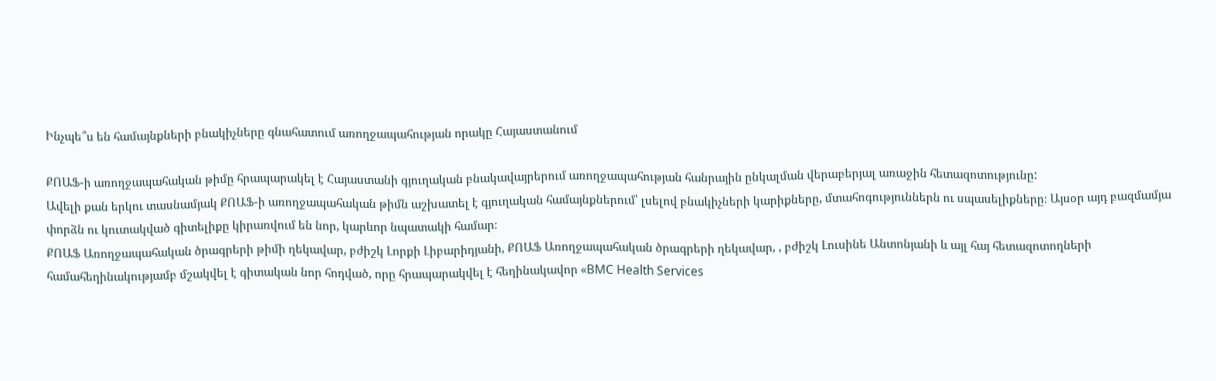Ինչպե՞ս են համայնքների բնակիչները գնահատում առողջապահության որակը Հայաստանում

ՔՈԱՖ-ի առողջապահական թիմը հրապարակել է Հայաստանի գյուղական բնակավայրերում առողջապահության հանրային ընկալման վերաբերյալ առաջին հետազոտությունը:
Ավելի քան երկու տասնամյակ ՔՈԱՖ-ի առողջապահական թիմն աշխատել է գյուղական համայնքներում՝ լսելով բնակիչների կարիքները, մտահոգություններն ու սպասելիքները։ Այսօր այդ բազմամյա փորձն ու կուտակված գիտելիքը կիրառվում են նոր, կարևոր նպատակի համար։
ՔՈԱՖ Առողջապահական ծրագրերի թիմի ղեկավար, բժիշկ Լորքի Լիբարիդյանի, ՔՈԱՖ Առողջապահական ծրագրերի ղեկավար, , բժիշկ Լուսինե Անտոնյանի և այլ հայ հետազոտողների համահեղինակությամբ մշակվել է գիտական նոր հոդված, որը հրապարակվել է հեղինակավոր «BMC Health Services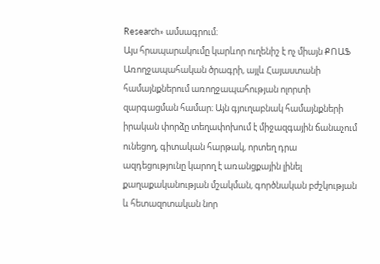Research» ամսագրում։
Այս հրապարակումը կարևոր ուղենիշ է ոչ միայն ՔՈԱՖ Առողջապահական ծրագրի, այլև Հայաստանի համայնքներում առողջապահության ոլորտի զարգացման համար։ Այն գյուղաբնակ համայնքների իրական փորձը տեղափոխում է միջազգային ճանաչում ունեցող, գիտական հարթակ, որտեղ դրա ազդեցությունը կարող է առանցքային լինել քաղաքականության մշակման, գործնական բժշկության և հետազոտական նոր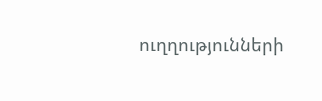ուղղությունների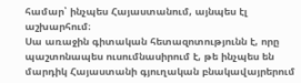համար՝ ինչպես Հայաստանում, այնպես էլ աշխարհում։
Սա առաջին գիտական հետազոտությունն է, որը պաշտոնապես ուսումնասիրում է, թե ինչպես են մարդիկ Հայաստանի գյուղական բնակավայրերում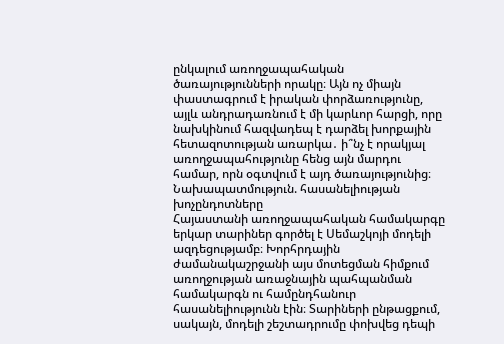ընկալում առողջապահական ծառայությունների որակը։ Այն ոչ միայն փաստագրում է իրական փորձառությունը, այլև անդրադառնում է մի կարևոր հարցի, որը նախկինում հազվադեպ է դարձել խորքային հետազոտության առարկա․ ի՞նչ է որակյալ առողջապահությունը հենց այն մարդու համար, որն օգտվում է այդ ծառայությունից։
Նախապատմություն. հասանելիության խոչընդոտները
Հայաստանի առողջապահական համակարգը երկար տարիներ գործել է Սեմաշկոյի մոդելի ազդեցությամբ։ Խորհրդային ժամանակաշրջանի այս մոտեցման հիմքում առողջության առաջնային պահպանման համակարգն ու համընդհանուր հասանելիությունն էին։ Տարիների ընթացքում, սակայն, մոդելի շեշտադրումը փոխվեց դեպի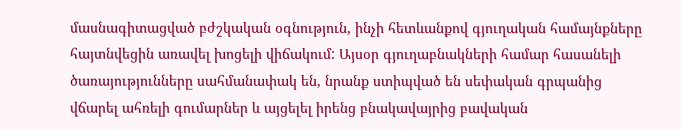մասնագիտացված բժշկական օգնություն, ինչի հետևանքով գյուղական համայնքները հայտնվեցին առավել խոցելի վիճակում: Այսօր գյուղաբնակների համար հասանելի ծառայությունները սահմանափակ են, նրանք ստիպված են սեփական գրպանից վճարել ահռելի գումարներ և այցելել իրենց բնակավայրից բավական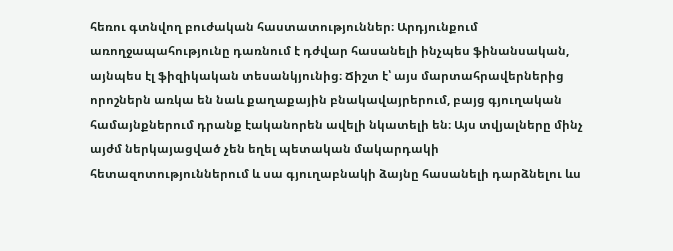հեռու գտնվող բուժական հաստատություններ։ Արդյունքում առողջապահությունը դառնում է դժվար հասանելի ինչպես ֆինանսական, այնպես էլ ֆիզիկական տեսանկյունից։ Ճիշտ է՝ այս մարտահրավերներից որոշներն առկա են նաև քաղաքային բնակավայրերում, բայց գյուղական համայնքներում դրանք էականորեն ավելի նկատելի են։ Այս տվյալները մինչ այժմ ներկայացված չեն եղել պետական մակարդակի հետազոտություններում և սա գյուղաբնակի ձայնը հասանելի դարձնելու ևս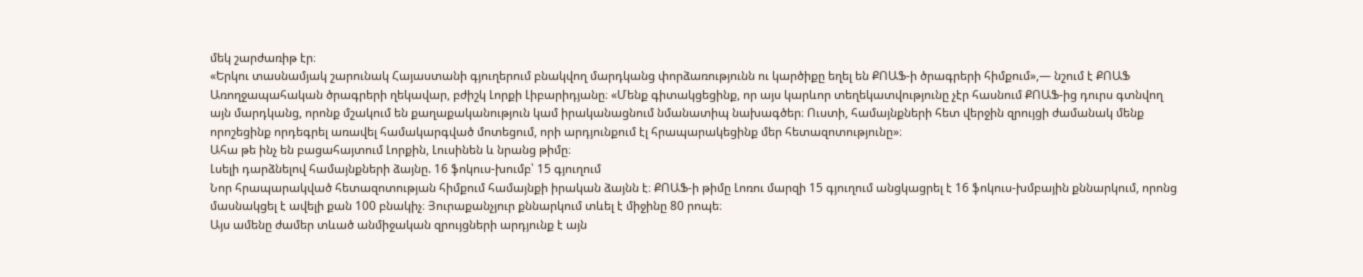մեկ շարժառիթ էր։
«Երկու տասնամյակ շարունակ Հայաստանի գյուղերում բնակվող մարդկանց փորձառությունն ու կարծիքը եղել են ՔՈԱՖ-ի ծրագրերի հիմքում»,— նշում է ՔՈԱՖ Առողջապահական ծրագրերի ղեկավար, բժիշկ Լորքի Լիբարիդյանը։ «Մենք գիտակցեցինք, որ այս կարևոր տեղեկատվությունը չէր հասնում ՔՈԱՖ-ից դուրս գտնվող այն մարդկանց, որոնք մշակում են քաղաքականություն կամ իրականացնում նմանատիպ նախագծեր։ Ուստի, համայնքների հետ վերջին զրույցի ժամանակ մենք որոշեցինք որդեգրել առավել համակարգված մոտեցում, որի արդյունքում էլ հրապարակեցինք մեր հետազոտությունը»։
Ահա թե ինչ են բացահայտում Լորքին, Լուսինեն և նրանց թիմը։
Լսելի դարձնելով համայնքների ձայնը. 16 ֆոկուս-խումբ՝ 15 գյուղում
Նոր հրապարակված հետազոտության հիմքում համայնքի իրական ձայնն է։ ՔՈԱՖ-ի թիմը Լոռու մարզի 15 գյուղում անցկացրել է 16 ֆոկուս-խմբային քննարկում, որոնց մասնակցել է ավելի քան 100 բնակիչ։ Յուրաքանչյուր քննարկում տևել է միջինը 80 րոպե։
Այս ամենը ժամեր տևած անմիջական զրույցների արդյունք է այն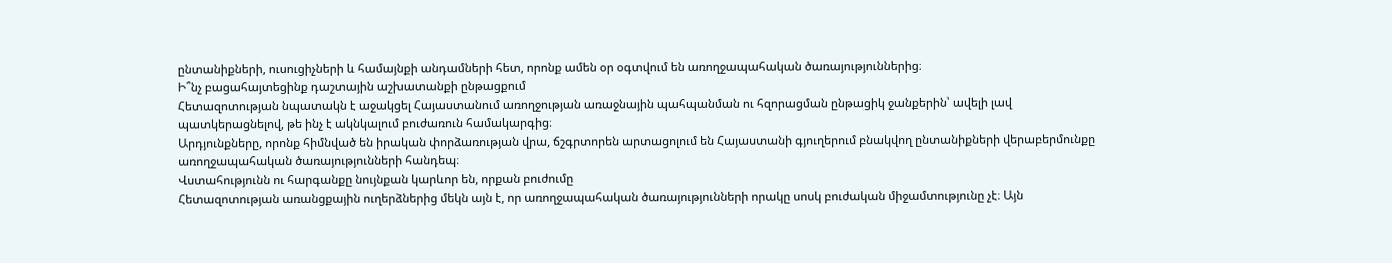ընտանիքների, ուսուցիչների և համայնքի անդամների հետ, որոնք ամեն օր օգտվում են առողջապահական ծառայություններից։
Ի՞նչ բացահայտեցինք դաշտային աշխատանքի ընթացքում
Հետազոտության նպատակն է աջակցել Հայաստանում առողջության առաջնային պահպանման ու հզորացման ընթացիկ ջանքերին՝ ավելի լավ պատկերացնելով, թե ինչ է ակնկալում բուժառուն համակարգից։
Արդյունքները, որոնք հիմնված են իրական փորձառության վրա, ճշգրտորեն արտացոլում են Հայաստանի գյուղերում բնակվող ընտանիքների վերաբերմունքը առողջապահական ծառայությունների հանդեպ։
Վստահությունն ու հարգանքը նույնքան կարևոր են, որքան բուժումը
Հետազոտության առանցքային ուղերձներից մեկն այն է, որ առողջապահական ծառայությունների որակը սոսկ բուժական միջամտությունը չէ։ Այն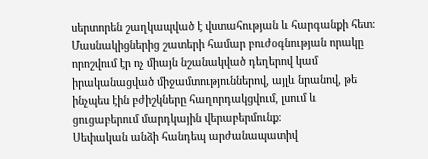սերտորեն շաղկապված է վստահության և հարգանքի հետ։ Մասնակիցներից շատերի համար բուժօգնության որակը որոշվում էր ոչ միայն նշանակված դեղերով կամ իրականացված միջամտություններով, այլև նրանով, թե ինչպես էին բժիշկները հաղորդակցվում, լսում և ցուցաբերում մարդկային վերաբերմունք։
Սեփական անձի հանդեպ արժանապատիվ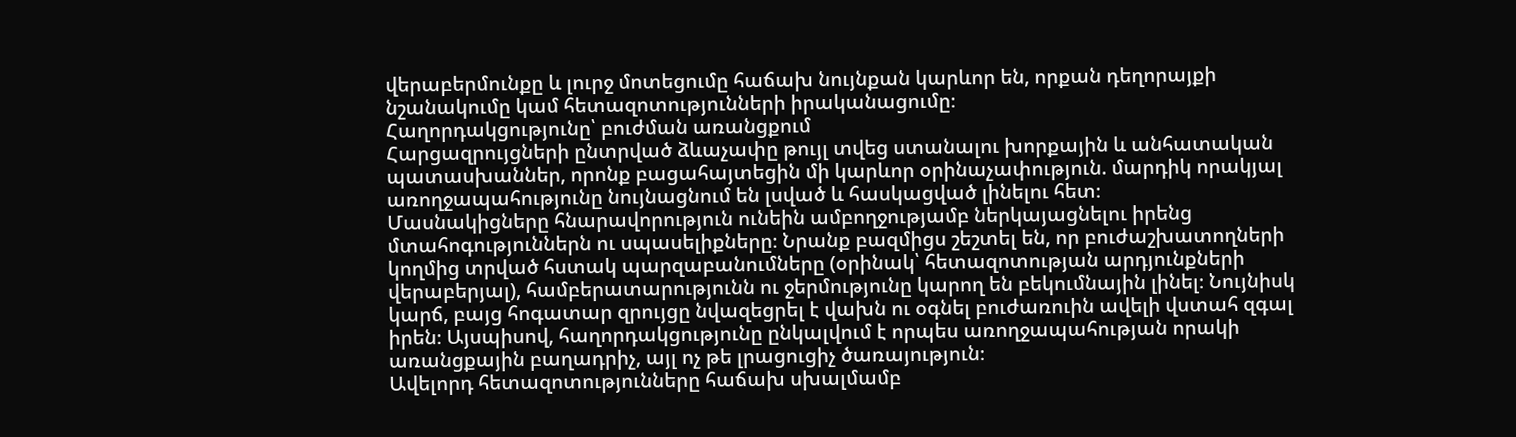վերաբերմունքը և լուրջ մոտեցումը հաճախ նույնքան կարևոր են, որքան դեղորայքի նշանակումը կամ հետազոտությունների իրականացումը։
Հաղորդակցությունը՝ բուժման առանցքում
Հարցազրույցների ընտրված ձևաչափը թույլ տվեց ստանալու խորքային և անհատական պատասխաններ, որոնք բացահայտեցին մի կարևոր օրինաչափություն. մարդիկ որակյալ առողջապահությունը նույնացնում են լսված և հասկացված լինելու հետ։
Մասնակիցները հնարավորություն ունեին ամբողջությամբ ներկայացնելու իրենց մտահոգություններն ու սպասելիքները։ Նրանք բազմիցս շեշտել են, որ բուժաշխատողների կողմից տրված հստակ պարզաբանումները (օրինակ՝ հետազոտության արդյունքների վերաբերյալ), համբերատարությունն ու ջերմությունը կարող են բեկումնային լինել։ Նույնիսկ կարճ, բայց հոգատար զրույցը նվազեցրել է վախն ու օգնել բուժառուին ավելի վստահ զգալ իրեն։ Այսպիսով, հաղորդակցությունը ընկալվում է որպես առողջապահության որակի առանցքային բաղադրիչ, այլ ոչ թե լրացուցիչ ծառայություն։
Ավելորդ հետազոտությունները հաճախ սխալմամբ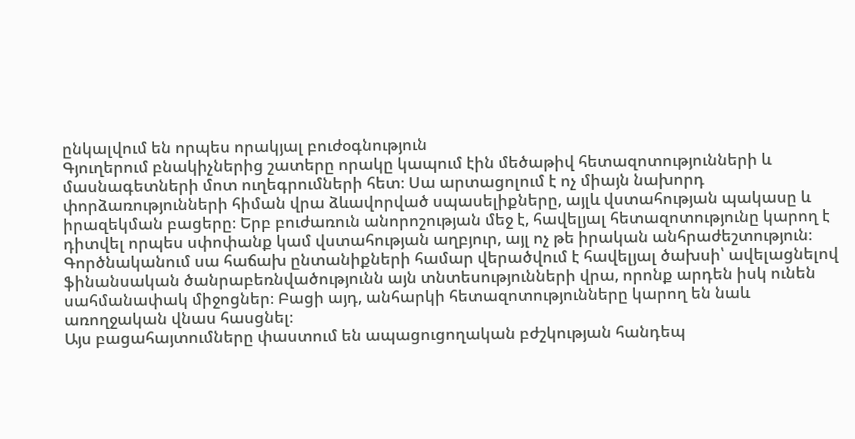ընկալվում են որպես որակյալ բուժօգնություն
Գյուղերում բնակիչներից շատերը որակը կապում էին մեծաթիվ հետազոտությունների և մասնագետների մոտ ուղեգրումների հետ։ Սա արտացոլում է ոչ միայն նախորդ փորձառությունների հիման վրա ձևավորված սպասելիքները, այլև վստահության պակասը և իրազեկման բացերը։ Երբ բուժառուն անորոշության մեջ է, հավելյալ հետազոտությունը կարող է դիտվել որպես սփոփանք կամ վստահության աղբյուր, այլ ոչ թե իրական անհրաժեշտություն։ Գործնականում սա հաճախ ընտանիքների համար վերածվում է հավելյալ ծախսի՝ ավելացնելով ֆինանսական ծանրաբեռնվածությունն այն տնտեսությունների վրա, որոնք արդեն իսկ ունեն սահմանափակ միջոցներ։ Բացի այդ, անհարկի հետազոտությունները կարող են նաև առողջական վնաս հասցնել։
Այս բացահայտումները փաստում են ապացուցողական բժշկության հանդեպ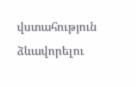վստահություն ձևավորելու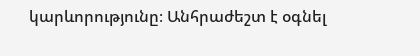կարևորությունը։ Անհրաժեշտ է օգնել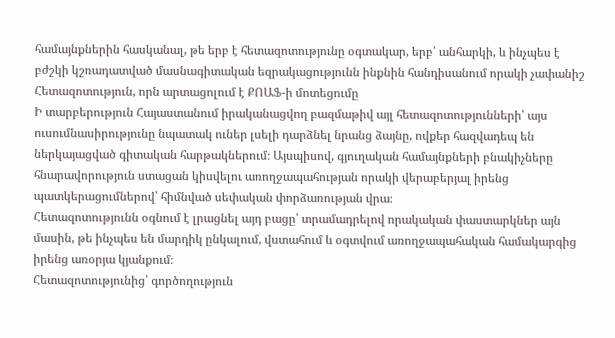համայնքներին հասկանալ, թե երբ է հետազոտությունը օգտակար, երբ՝ անհարկի, և ինչպես է բժշկի կշռադատված մասնագիտական եզրակացությունն ինքնին հանդիսանում որակի չափանիշ
Հետազոտություն, որն արտացոլում է ՔՈԱՖ-ի մոտեցումը
Ի տարբերություն Հայաստանում իրականացվող բազմաթիվ այլ հետազոտությունների՝ այս ուսումնասիրությունը նպատակ ուներ լսելի դարձնել նրանց ձայնը, ովքեր հազվադեպ են ներկայացված գիտական հարթակներում։ Այսպիսով, գյուղական համայնքների բնակիչները հնարավորություն ստացան կիսվելու առողջապահության որակի վերաբերյալ իրենց պատկերացումներով՝ հիմնված սեփական փորձառության վրա։
Հետազոտությունն օգնում է լրացնել այդ բացը՝ տրամադրելով որակական փաստարկներ այն մասին, թե ինչպես են մարդիկ ընկալում, վստահում և օգտվում առողջապահական համակարգից իրենց առօրյա կյանքում։
Հետազոտությունից՝ գործողություն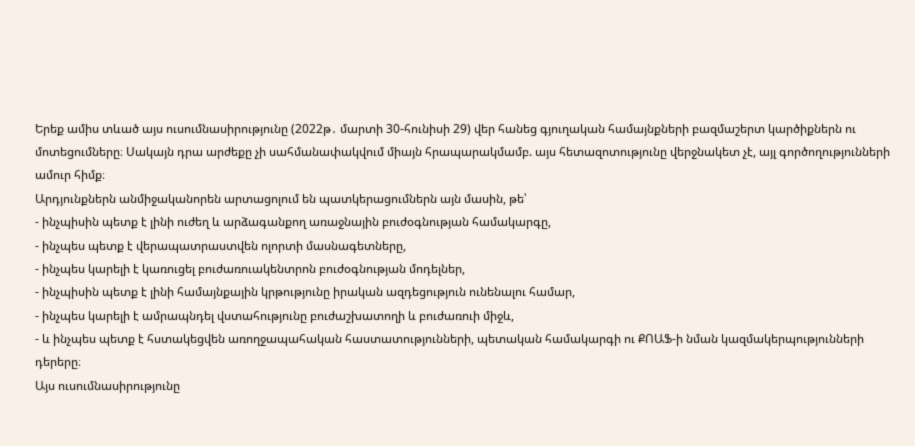Երեք ամիս տևած այս ուսումնասիրությունը (2022թ․ մարտի 30-հունիսի 29) վեր հանեց գյուղական համայնքների բազմաշերտ կարծիքներն ու մոտեցումները։ Սակայն դրա արժեքը չի սահմանափակվում միայն հրապարակմամբ. այս հետազոտությունը վերջնակետ չէ, այլ գործողությունների ամուր հիմք։
Արդյունքներն անմիջականորեն արտացոլում են պատկերացումներն այն մասին, թե՝
- ինչպիսին պետք է լինի ուժեղ և արձագանքող առաջնային բուժօգնության համակարգը,
- ինչպես պետք է վերապատրաստվեն ոլորտի մասնագետները,
- ինչպես կարելի է կառուցել բուժառուակենտրոն բուժօգնության մոդելներ,
- ինչպիսին պետք է լինի համայնքային կրթությունը իրական ազդեցություն ունենալու համար,
- ինչպես կարելի է ամրապնդել վստահությունը բուժաշխատողի և բուժառուի միջև,
- և ինչպես պետք է հստակեցվեն առողջապահական հաստատությունների, պետական համակարգի ու ՔՈԱՖ-ի նման կազմակերպությունների դերերը։
Այս ուսումնասիրությունը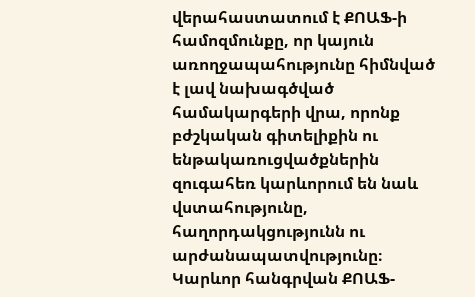վերահաստատում է ՔՈԱՖ-ի համոզմունքը, որ կայուն առողջապահությունը հիմնված է լավ նախագծված համակարգերի վրա, որոնք բժշկական գիտելիքին ու ենթակառուցվածքներին զուգահեռ կարևորում են նաև վստահությունը, հաղորդակցությունն ու արժանապատվությունը։
Կարևոր հանգրվան ՔՈԱՖ-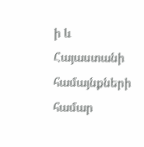ի և Հայաստանի համայնքների համար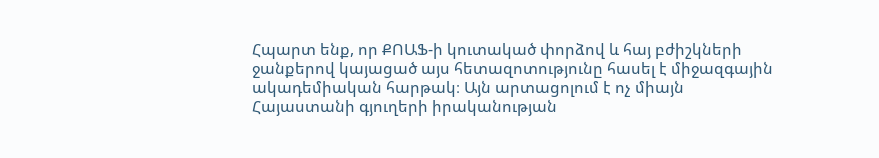Հպարտ ենք, որ ՔՈԱՖ-ի կուտակած փորձով և հայ բժիշկների ջանքերով կայացած այս հետազոտությունը հասել է միջազգային ակադեմիական հարթակ։ Այն արտացոլում է ոչ միայն Հայաստանի գյուղերի իրականության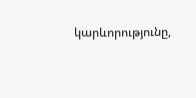կարևորությունը,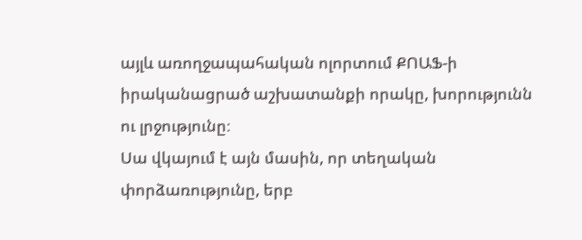այլև առողջապահական ոլորտում ՔՈԱՖ-ի իրականացրած աշխատանքի որակը, խորությունն ու լրջությունը։
Սա վկայում է այն մասին, որ տեղական փորձառությունը, երբ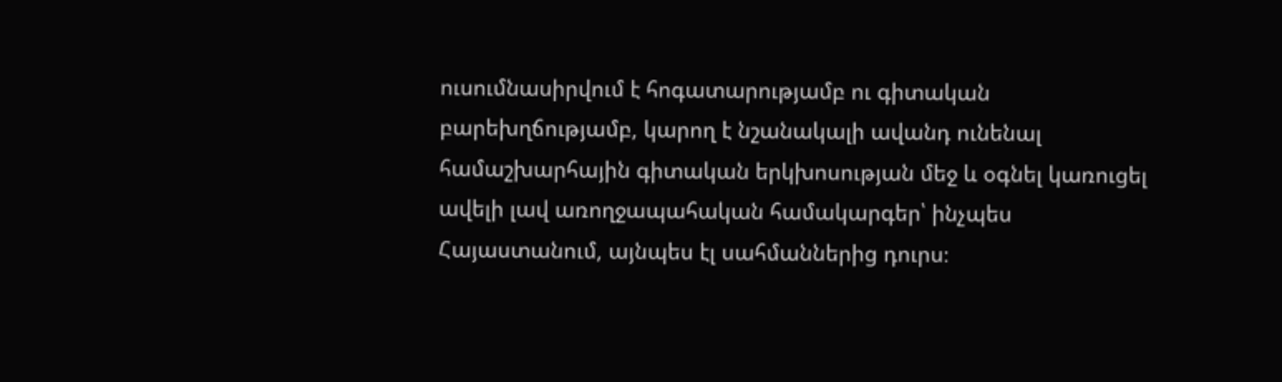ուսումնասիրվում է հոգատարությամբ ու գիտական բարեխղճությամբ, կարող է նշանակալի ավանդ ունենալ համաշխարհային գիտական երկխոսության մեջ և օգնել կառուցել ավելի լավ առողջապահական համակարգեր՝ ինչպես Հայաստանում, այնպես էլ սահմաններից դուրս։